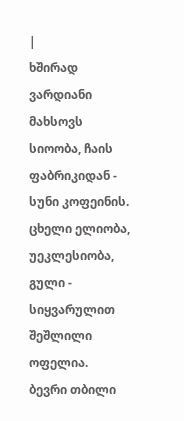|
ხშირად ვარდიანი მახსოვს სიოობა, ჩაის ფაბრიკიდან - სუნი კოფეინის. ცხელი ელიობა, უეკლესიობა, გული - სიყვარულით შეშლილი ოფელია.
ბევრი თბილი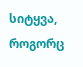სიტყვა, როგორც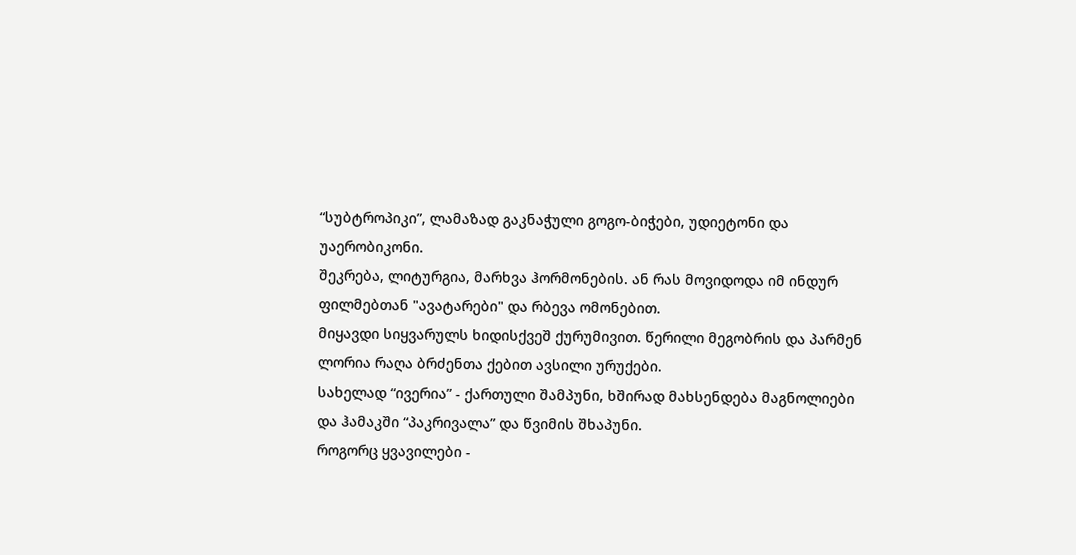“სუბტროპიკი”, ლამაზად გაკნაჭული გოგო-ბიჭები, უდიეტონი და უაერობიკონი.
შეკრება, ლიტურგია, მარხვა ჰორმონების. ან რას მოვიდოდა იმ ინდურ ფილმებთან "ავატარები" და რბევა ომონებით.
მიყავდი სიყვარულს ხიდისქვეშ ქურუმივით. წერილი მეგობრის და პარმენ ლორია რაღა ბრძენთა ქებით ავსილი ურუქები.
სახელად “ივერია” - ქართული შამპუნი, ხშირად მახსენდება მაგნოლიები და ჰამაკში “პაკრივალა” და წვიმის შხაპუნი.
როგორც ყვავილები -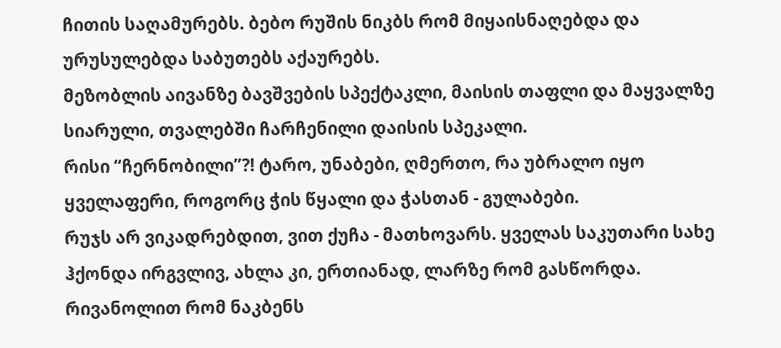ჩითის საღამურებს. ბებო რუშის ნიკბს რომ მიყაისნაღებდა და ურუსულებდა საბუთებს აქაურებს.
მეზობლის აივანზე ბავშვების სპექტაკლი, მაისის თაფლი და მაყვალზე სიარული, თვალებში ჩარჩენილი დაისის სპეკალი.
რისი “ჩერნობილი”?! ტარო, უნაბები, ღმერთო, რა უბრალო იყო ყველაფერი, როგორც ჭის წყალი და ჭასთან - გულაბები.
რუჯს არ ვიკადრებდით, ვით ქუჩა - მათხოვარს. ყველას საკუთარი სახე ჰქონდა ირგვლივ, ახლა კი, ერთიანად, ლარზე რომ გასწორდა.
რივანოლით რომ ნაკბენს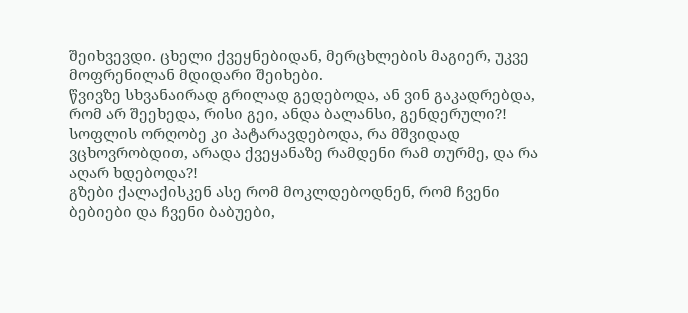შეიხვევდი. ცხელი ქვეყნებიდან, მერცხლების მაგიერ, უკვე მოფრენილან მდიდარი შეიხები.
წვივზე სხვანაირად გრილად გედებოდა, ან ვინ გაკადრებდა, რომ არ შეეხედა, რისი გეი, ანდა ბალანსი, გენდერული?!
სოფლის ორღობე კი პატარავდებოდა, რა მშვიდად ვცხოვრობდით, არადა ქვეყანაზე რამდენი რამ თურმე, და რა აღარ ხდებოდა?!
გზები ქალაქისკენ ასე რომ მოკლდებოდნენ, რომ ჩვენი ბებიები და ჩვენი ბაბუები,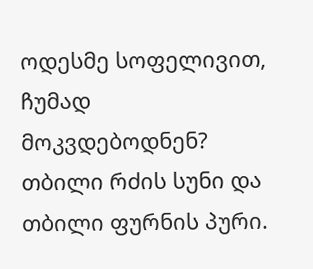ოდესმე სოფელივით, ჩუმად მოკვდებოდნენ?
თბილი რძის სუნი და თბილი ფურნის პური.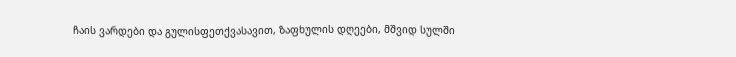ჩაის ვარდები და გულისფეთქვასავით, ზაფხულის დღეები, მშვიდ სულში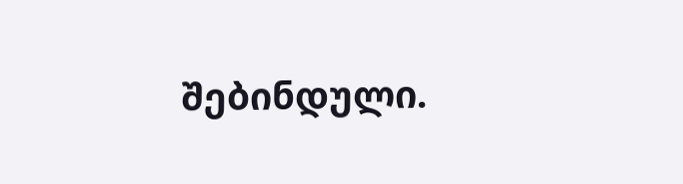შებინდული.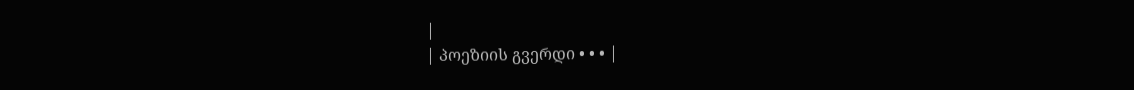|
| პოეზიის გვერდი • • • |